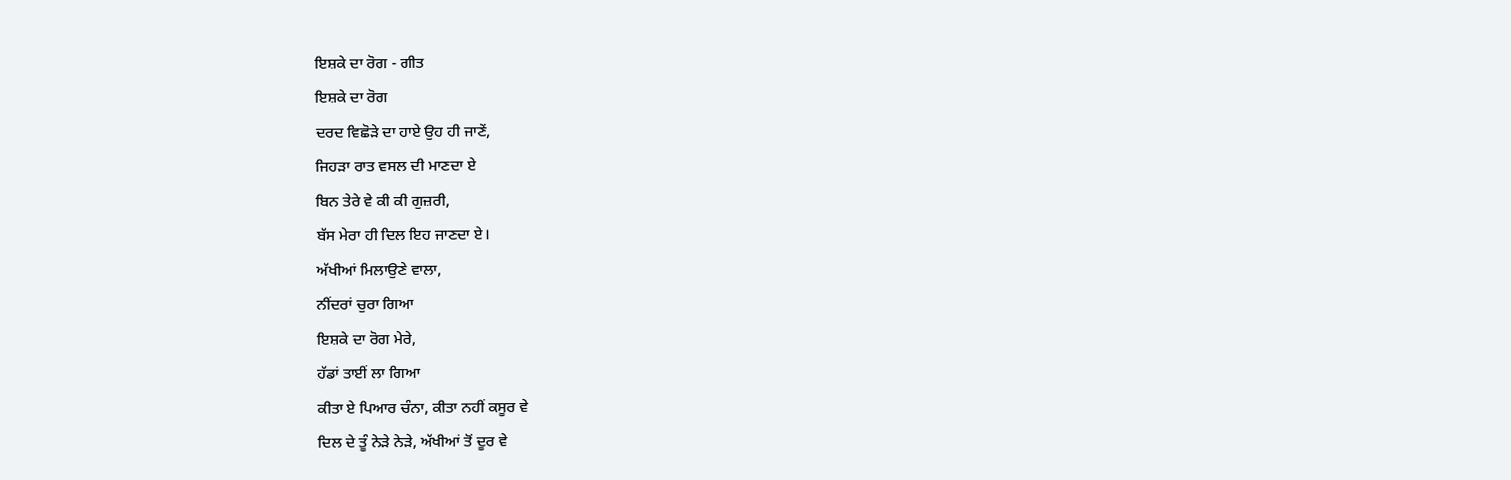ਇਸ਼ਕੇ ਦਾ ਰੋਗ - ਗੀਤ
ਇਸ਼ਕੇ ਦਾ ਰੋਗ
ਦਰਦ ਵਿਛੋੜੇ ਦਾ ਹਾਏ ਉਹ ਹੀ ਜਾਣੇਂ,
ਜਿਹੜਾ ਰਾਤ ਵਸਲ ਦੀ ਮਾਣਦਾ ਏ
ਬਿਨ ਤੇਰੇ ਵੇ ਕੀ ਕੀ ਗੁਜ਼ਰੀ,
ਬੱਸ ਮੇਰਾ ਹੀ ਦਿਲ ਇਹ ਜਾਣਦਾ ਏ।
ਅੱਖੀਆਂ ਮਿਲਾਉਣੇ ਵਾਲਾ,
ਨੀਂਦਰਾਂ ਚੁਰਾ ਗਿਆ
ਇਸ਼ਕੇ ਦਾ ਰੋਗ ਮੇਰੇ,
ਹੱਡਾਂ ਤਾਈਂ ਲਾ ਗਿਆ
ਕੀਤਾ ਏ ਪਿਆਰ ਚੰਨਾ, ਕੀਤਾ ਨਹੀਂ ਕਸੂਰ ਵੇ
ਦਿਲ ਦੇ ਤੂੰ ਨੇੜੇ ਨੇੜੇ, ਅੱਖੀਆਂ ਤੋਂ ਦੂਰ ਵੇ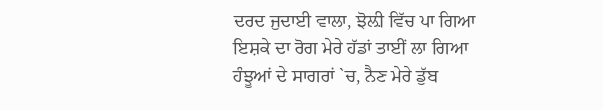ਦਰਦ ਜੁਦਾਈ ਵਾਲਾ, ਝੋਲ਼ੀ ਵਿੱਚ ਪਾ ਗਿਆ
ਇਸ਼ਕੇ ਦਾ ਰੋਗ ਮੇਰੇ ਹੱਡਾਂ ਤਾਈਂ ਲਾ ਗਿਆ
ਹੰਝੂਆਂ ਦੇ ਸਾਗਰਾਂ `ਚ, ਨੈਣ ਮੇਰੇ ਡੁੱਬ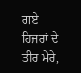ਗਏ
ਹਿਜਰਾਂ ਦੇ ਤੀਰ ਮੇਰੇ,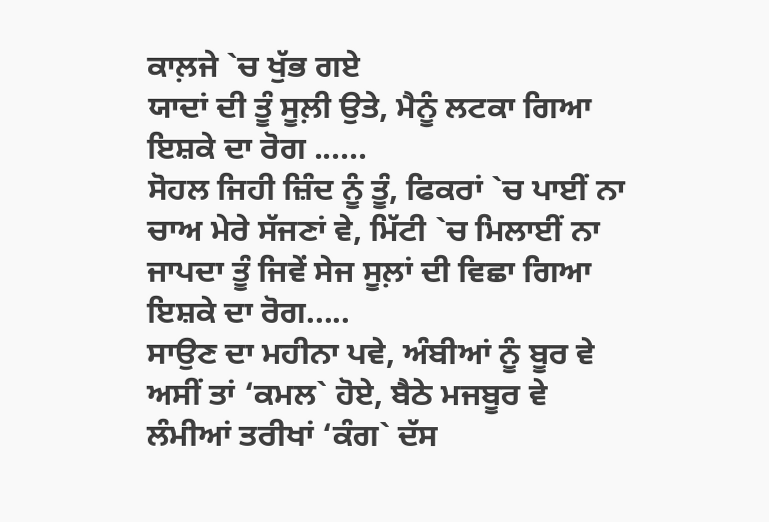ਕਾਲ਼ਜੇ `ਚ ਖੁੱਭ ਗਏ
ਯਾਦਾਂ ਦੀ ਤੂੰ ਸੂਲ਼ੀ ਉਤੇ, ਮੈਨੂੰ ਲਟਕਾ ਗਿਆ
ਇਸ਼ਕੇ ਦਾ ਰੋਗ ......
ਸੋਹਲ ਜਿਹੀ ਜ਼ਿੰਦ ਨੂੰ ਤੂੰ, ਫਿਕਰਾਂ `ਚ ਪਾਈਂ ਨਾ
ਚਾਅ ਮੇਰੇ ਸੱਜਣਾਂ ਵੇ, ਮਿੱਟੀ `ਚ ਮਿਲਾਈਂ ਨਾ
ਜਾਪਦਾ ਤੂੰ ਜਿਵੇਂ ਸੇਜ ਸੂਲ਼ਾਂ ਦੀ ਵਿਛਾ ਗਿਆ
ਇਸ਼ਕੇ ਦਾ ਰੋਗ.....
ਸਾਉਣ ਦਾ ਮਹੀਨਾ ਪਵੇ, ਅੰਬੀਆਂ ਨੂੰ ਬੂਰ ਵੇ
ਅਸੀਂ ਤਾਂ ‘ਕਮਲ` ਹੋਏ, ਬੈਠੇ ਮਜਬੂਰ ਵੇ
ਲੰਮੀਆਂ ਤਰੀਖਾਂ ‘ਕੰਗ` ਦੱਸ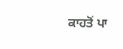ਕਾਹਤੋਂ ਪਾ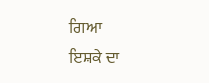ਗਿਆ
ਇਸ਼ਕੇ ਦਾ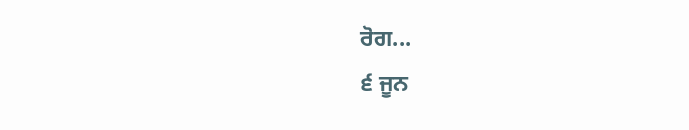ਰੋਗ...
੬ ਜੂਨ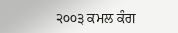੨੦੦੩ ਕਮਲ ਕੰਗ